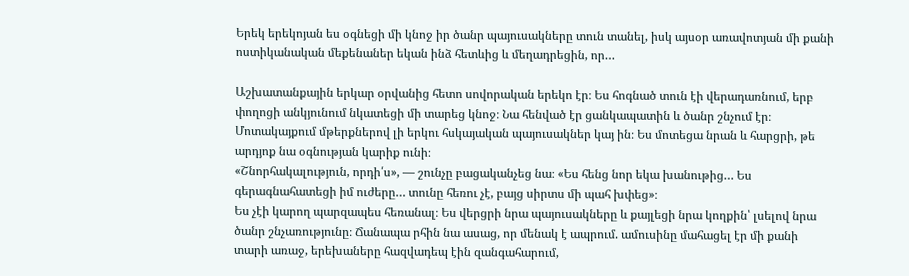Երեկ երեկոյան ես օգնեցի մի կնոջ իր ծանր պայուսակները տուն տանել, իսկ այսօր առավոտյան մի քանի ոստիկանական մեքենաներ եկան ինձ հետևից և մեղադրեցին, որ…

Աշխատանքային երկար օրվանից հետո սովորական երեկո էր։ Ես հոգնած տուն էի վերադառնում, երբ փողոցի անկյունում նկատեցի մի տարեց կնոջ։ Նա հենված էր ցանկապատին և ծանր շնչում էր։ Մոտակայքում մթերքներով լի երկու հսկայական պայուսակներ կայ ին։ Ես մոտեցա նրան և հարցրի, թե արդյոք նա օգնության կարիք ունի։
«Շնորհակալություն, որդի՛ս», — շունչը բացականչեց նա։ «Ես հենց նոր եկա խանութից… Ես գերագնահատեցի իմ ուժերը… տունը հեռու չէ, բայց սիրտս մի պահ խփեց»։
Ես չէի կարող պարզապես հեռանալ։ Ես վերցրի նրա պայուսակները և քայլեցի նրա կողքին՝ լսելով նրա ծանր շնչառությունը։ Ճանապա րհին նա ասաց, որ մենակ է ապրում. ամուսինը մահացել էր մի քանի տարի առաջ, երեխաները հազվադեպ էին զանգահարում,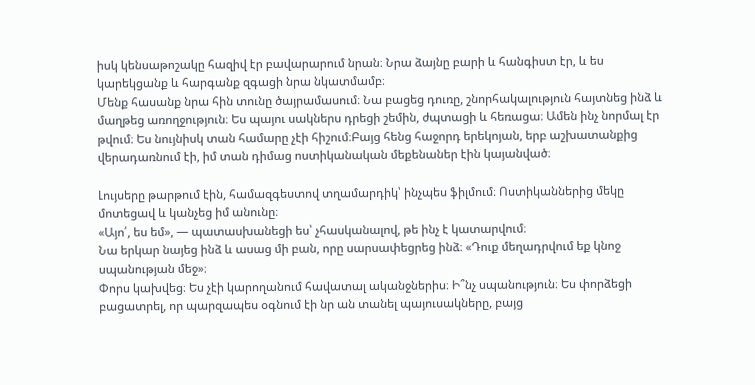իսկ կենսաթոշակը հազիվ էր բավարարում նրան։ Նրա ձայնը բարի և հանգիստ էր, և ես կարեկցանք և հարգանք զգացի նրա նկատմամբ։
Մենք հասանք նրա հին տունը ծայրամասում։ Նա բացեց դուռը, շնորհակալություն հայտնեց ինձ և մաղթեց առողջություն։ Ես պայու սակներս դրեցի շեմին, ժպտացի և հեռացա։ Ամեն ինչ նորմալ էր թվում։ Ես նույնիսկ տան համարը չէի հիշում։Բայց հենց հաջորդ երեկոյան, երբ աշխատանքից վերադառնում էի, իմ տան դիմաց ոստիկանական մեքենաներ էին կայանված։

Լույսերը թարթում էին, համազգեստով տղամարդիկ՝ ինչպես ֆիլմում։ Ոստիկաններից մեկը մոտեցավ և կանչեց իմ անունը։
«Այո՛, ես եմ», — պատասխանեցի ես՝ չհասկանալով, թե ինչ է կատարվում։
Նա երկար նայեց ինձ և ասաց մի բան, որը սարսափեցրեց ինձ։ «Դուք մեղադրվում եք կնոջ սպանության մեջ»։
Փորս կախվեց։ Ես չէի կարողանում հավատալ ականջներիս։ Ի՞նչ սպանություն։ Ես փորձեցի բացատրել, որ պարզապես օգնում էի նր ան տանել պայուսակները, բայց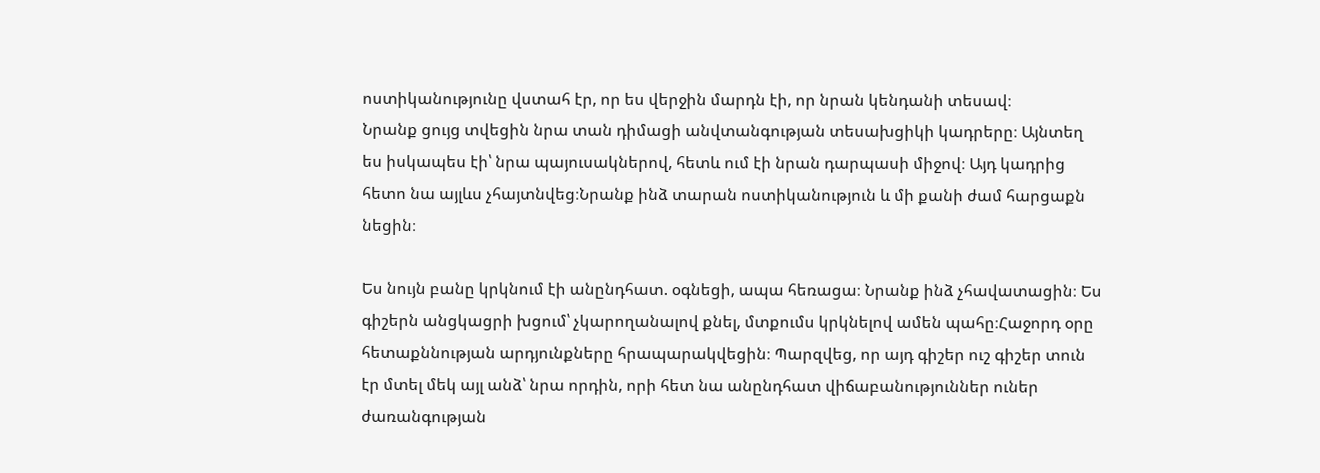ոստիկանությունը վստահ էր, որ ես վերջին մարդն էի, որ նրան կենդանի տեսավ։
Նրանք ցույց տվեցին նրա տան դիմացի անվտանգության տեսախցիկի կադրերը։ Այնտեղ ես իսկապես էի՝ նրա պայուսակներով, հետև ում էի նրան դարպասի միջով։ Այդ կադրից հետո նա այլևս չհայտնվեց։Նրանք ինձ տարան ոստիկանություն և մի քանի ժամ հարցաքն նեցին։

Ես նույն բանը կրկնում էի անընդհատ. օգնեցի, ապա հեռացա։ Նրանք ինձ չհավատացին։ Ես գիշերն անցկացրի խցում՝ չկարողանալով քնել, մտքումս կրկնելով ամեն պահը։Հաջորդ օրը հետաքննության արդյունքները հրապարակվեցին։ Պարզվեց, որ այդ գիշեր ուշ գիշեր տուն էր մտել մեկ այլ անձ՝ նրա որդին, որի հետ նա անընդհատ վիճաբանություններ ուներ ժառանգության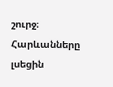շուրջ։
Հարևանները լսեցին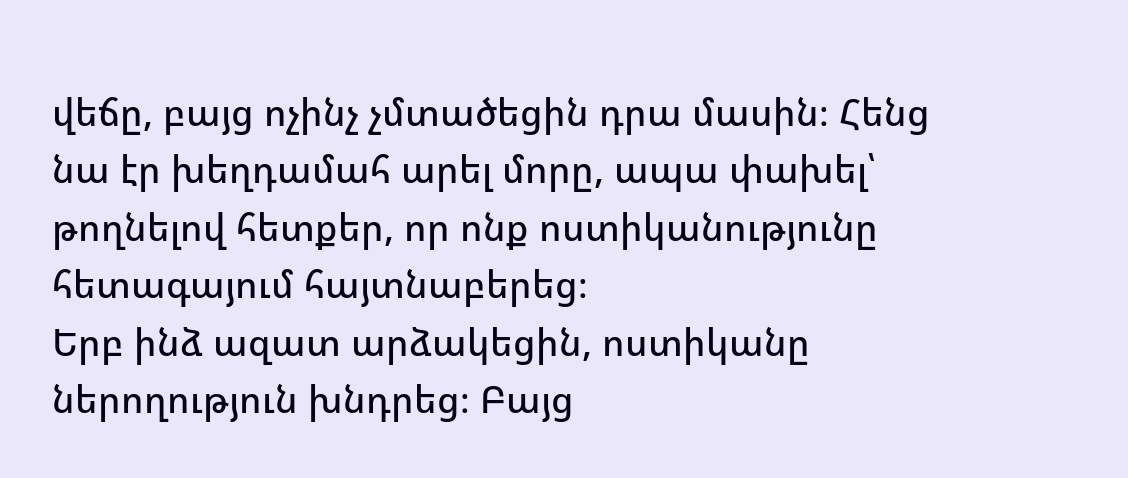վեճը, բայց ոչինչ չմտածեցին դրա մասին։ Հենց նա էր խեղդամահ արել մորը, ապա փախել՝ թողնելով հետքեր, որ ոնք ոստիկանությունը հետագայում հայտնաբերեց։
Երբ ինձ ազատ արձակեցին, ոստիկանը ներողություն խնդրեց։ Բայց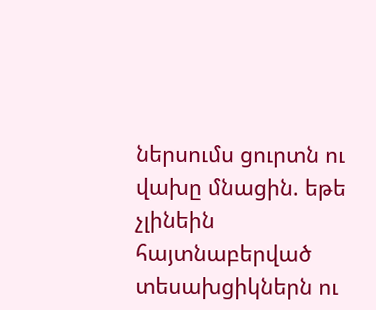ներսումս ցուրտն ու վախը մնացին. եթե չլինեին հայտնաբերված տեսախցիկներն ու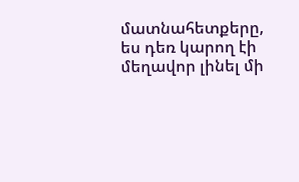մատնահետքերը, ես դեռ կարող էի մեղավոր լինել մի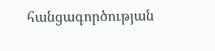հանցագործության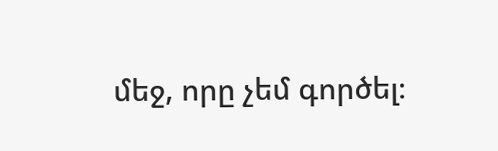մեջ, որը չեմ գործել։